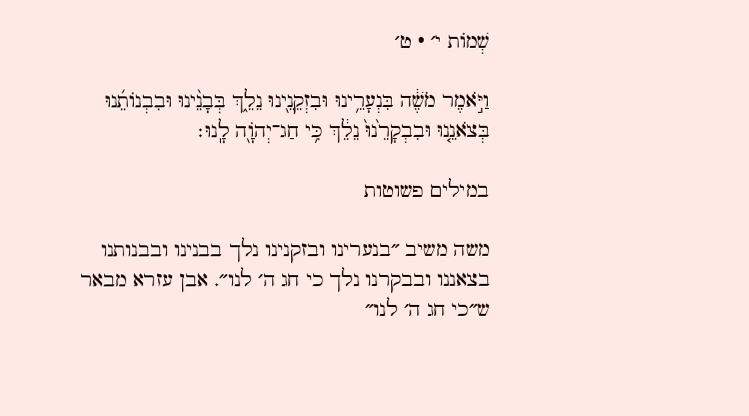שְׁמוֹת י׳ · ט׳

וַיֹּ֣אמֶר מֹשֶׁ֔ה בִּנְעָרֵ֥ינוּ וּבִזְקֵנֵ֖ינוּ נֵלֵ֑ךְ בְּבָנֵ֨ינוּ וּבִבְנוֹתֵ֜נוּ בְּצֹאנֵ֤נוּ וּבִבְקָרֵ֙נוּ֙ נֵלֵ֔ךְ כִּ֥י חַג־יְהֹוָ֖ה לָֽנוּ׃

במילים פשוטות

משה משיב ״בנערינו ובזקנינו נלך בבנינו ובבנותנו בצאננו ובבקרנו נלך כי חג ה׳ לנו״. אבן עזרא מבאר ש״כי חג ה׳ לנו״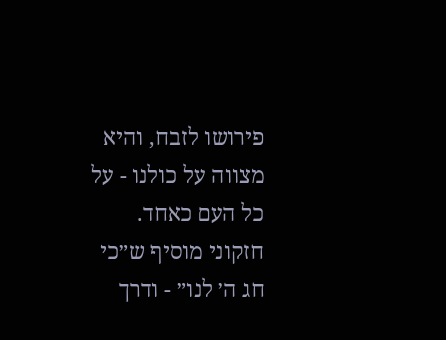פירושו לזבח, והיא מצווה על כולנו - על כל העם כאחד. חזקוני מוסיף ש״כי חג ה׳ לנו״ - ודרך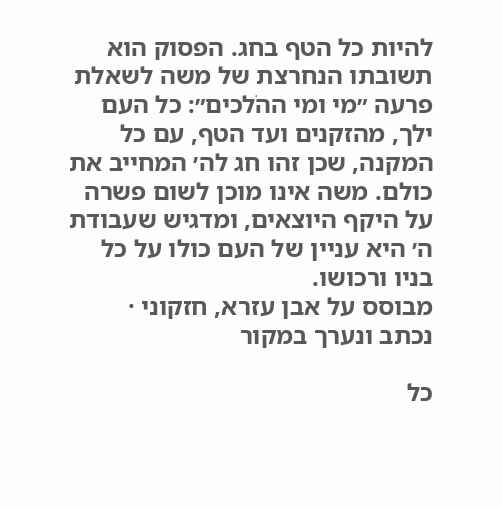להיות כל הטף בחג. הפסוק הוא תשובתו הנחרצת של משה לשאלת פרעה ״מי ומי ההֹלכים״: כל העם ילך, מהזקנים ועד הטף, עם כל המקנה, שכן זהו חג לה׳ המחייב את כולם. משה אינו מוכן לשום פשרה על היקף היוצאים, ומדגיש שעבודת ה׳ היא עניין של העם כולו על כל בניו ורכושו.
מבוסס על אבן עזרא, חזקוני · נכתב ונערך במקור

כל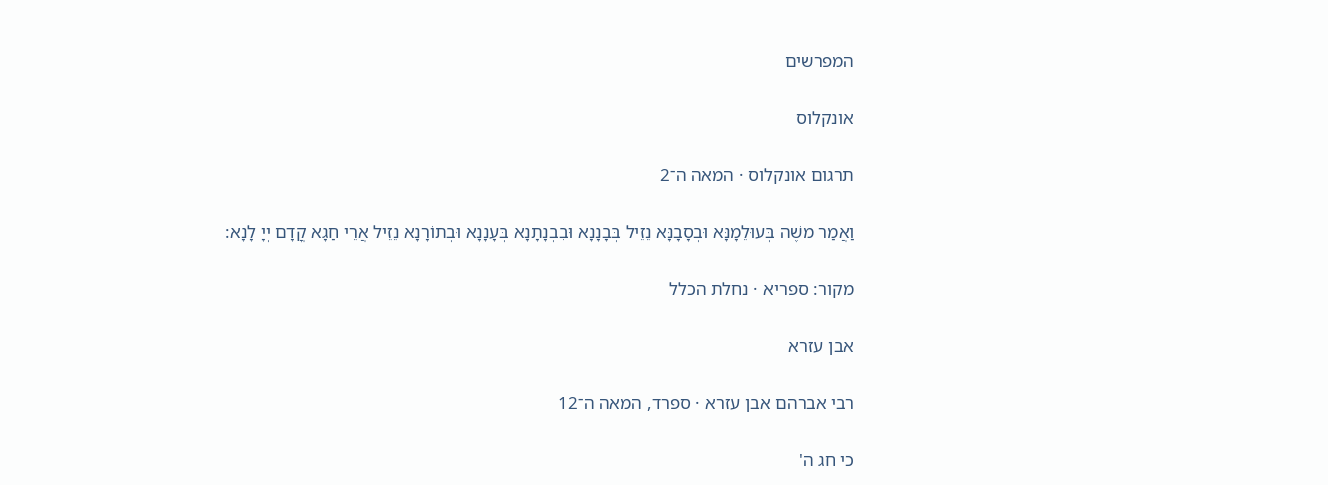המפרשים

אונקלוס

תרגום אונקלוס · המאה ה־2

וַאֲמַר משֶׁה בְּעוּלֵמָנָּא וּבְסָבָנָּא נֵזֵיל בְּבָנָנָא וּבִבְנָתָנָא בְּעָנָנָא וּבְתוֹרָנָא נֵזֵיל אֲרֵי חַגָא קֳדָם יְיָ לָנָא:

מקור: ספריא · נחלת הכלל

אבן עזרא

רבי אברהם אבן עזרא · ספרד, המאה ה־12

כי חג ה'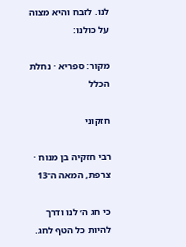לנו. לזבח והיא מצוה על כולנו:

מקור: ספריא · נחלת הכלל

חזקוני

רבי חזקיה בן מנוח · צרפת, המאה ה־13

כי חג ה׳ לנו ודרך להיות כל הטף לחג.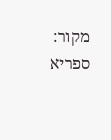מקור: ספריא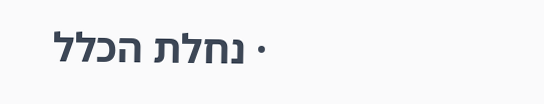· נחלת הכלל